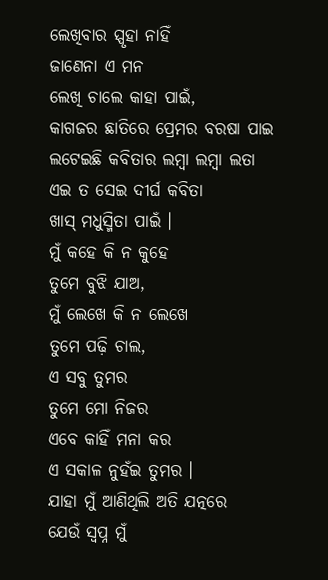ଲେଖିବାର ସ୍ପୃହା ନାହିଁ
ଜାଣେନା ଏ ମନ
ଲେଖି ଚାଲେ କାହା ପାଇଁ,
କାଗଜର ଛାତିରେ ପ୍ରେମର ବରଷା ପାଇ
ଲଟେଇଛି କବିତାର ଲମ୍ୱା ଲମ୍ୱା ଲତା
ଏଇ ତ ସେଇ ଦୀର୍ଘ କବିତା
ଖାସ୍ ମଧୁସ୍ମିତା ପାଇଁ ।
ମୁଁ କହେ କି ନ କୁହେ
ତୁମେ ବୁଝି ଯାଅ,
ମୁଁ ଲେଖେ କି ନ ଲେଖେ
ତୁମେ ପଢ଼ି ଚାଲ,
ଏ ସବୁ ତୁମର
ତୁମେ ମୋ ନିଜର
ଏବେ କାହିଁ ମନା କର
ଏ ସକାଳ ନୁହଁଇ ତୁମର ।
ଯାହା ମୁଁ ଆଣିଥିଲି ଅତି ଯତ୍ନରେ
ଯେଉଁ ସ୍ୱପ୍ନ ମୁଁ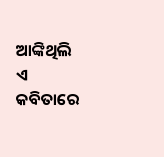ଆଙ୍କିଥିଲି ଏ କବିତାରେ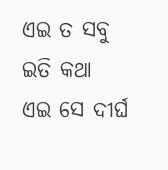ଏଇ ତ ସବୁ ଇତି କଥା
ଏଇ ସେ ଦୀର୍ଘ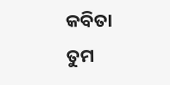କବିତା
ତୁମ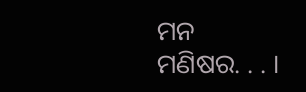ମନ ମଣିଷର. . . ।